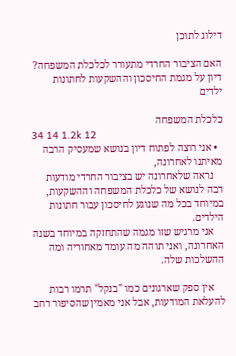דילוג לתוכן

האם הציבור החרדי מתעורר לכלכלת המשפחה? דיון על מגמת החיסכון וההשקעות לחתונות ילדים

כלכלת המשפחה
34 14 1.2k 12
  • אני רוצה לפתוח דיון בנושא שמעסיק הרבה מאיתנו לאחרונה,
    נראה שלאחרונה יש בציבור החרדי מודעות רבה לנושא של כלכלת המשפחה וההשקעות, במיוחד בכל מה שנוגע לחיסכון עבור חתונות הילדים.
    אני מרגיש שזו מגמה שהתחזקה במיוחד בשנה האחרונה, ואני תוהה מה עומד מאחוריה ומה ההשלכות שלה.

    אין ספק שארגונים כמו "בנקל" תרמו רבות להעלאת המודעות, אבל אני מאמין שהסיפור רחב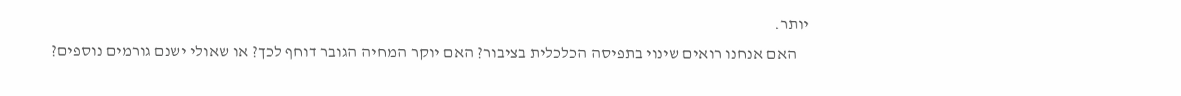יותר.
    האם אנחנו רואים שינוי בתפיסה הכלכלית בציבור? האם יוקר המחיה הגובר דוחף לכך? או שאולי ישנם גורמים נוספים?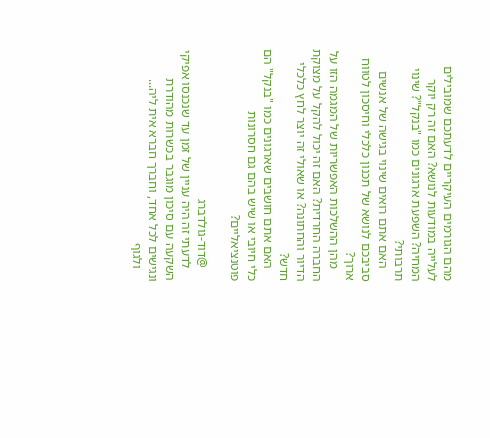מהם הגורמים העיקריים לדעתכם שמובילים לעלייה במודעות לנושא? האם זה רק יוקר המחיה? השפעת ארגונים כמו "בנקל"? שינוי תרבותי?
    האם אתם רואים שינוי בגישה של אנשים סביבכם לנושא של תכנון כלכלי וחיסכון לטווח ארוך?
    מהן ההשלכות האפשריות של המגמה הזו על החברה החרדית? האם זה יכול להקל על מצוקת הדיור והחתונה? או שאולי זה יוצר לחץ כלכלי חדש?
    האם אתם חושבים שארגונים כמו "בנקל" הם כלי חיובי או שיש בהם גם חסרונות פוטנציאליים?

    @דוד-גולדברג
    לדעתי זה היה עניין של זמן עד שנכנסו אפיקי השקעה עם סיכון מוגבר בכשרות מהודרת ונגישים לכל אחד, וחברך חברא אית ליה...
    ולגוף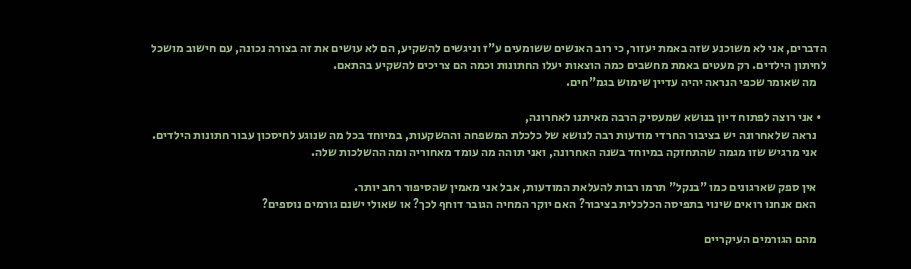הדברים, אני לא משוכנע שזה באמת יעזור, כי רוב האנשים ששומעים ע"ז וניגשים להשקיע, הם לא עושים את זה בצורה נכונה, עם חישוב מושכל לחיתון הילדים. רק מעטים באמת מחשבים כמה הוצאות יעלו החתונות וכמה הם צריכים להשקיע בהתאם.
    מה שאומר שכפי הנראה יהיה עדיין שימוש בגמ"חים.

  • אני רוצה לפתוח דיון בנושא שמעסיק הרבה מאיתנו לאחרונה,
    נראה שלאחרונה יש בציבור החרדי מודעות רבה לנושא של כלכלת המשפחה וההשקעות, במיוחד בכל מה שנוגע לחיסכון עבור חתונות הילדים.
    אני מרגיש שזו מגמה שהתחזקה במיוחד בשנה האחרונה, ואני תוהה מה עומד מאחוריה ומה ההשלכות שלה.

    אין ספק שארגונים כמו "בנקל" תרמו רבות להעלאת המודעות, אבל אני מאמין שהסיפור רחב יותר.
    האם אנחנו רואים שינוי בתפיסה הכלכלית בציבור? האם יוקר המחיה הגובר דוחף לכך? או שאולי ישנם גורמים נוספים?

    מהם הגורמים העיקריים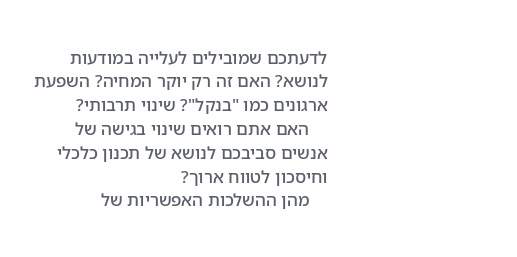לדעתכם שמובילים לעלייה במודעות לנושא? האם זה רק יוקר המחיה? השפעת ארגונים כמו "בנקל"? שינוי תרבותי?
    האם אתם רואים שינוי בגישה של אנשים סביבכם לנושא של תכנון כלכלי וחיסכון לטווח ארוך?
    מהן ההשלכות האפשריות של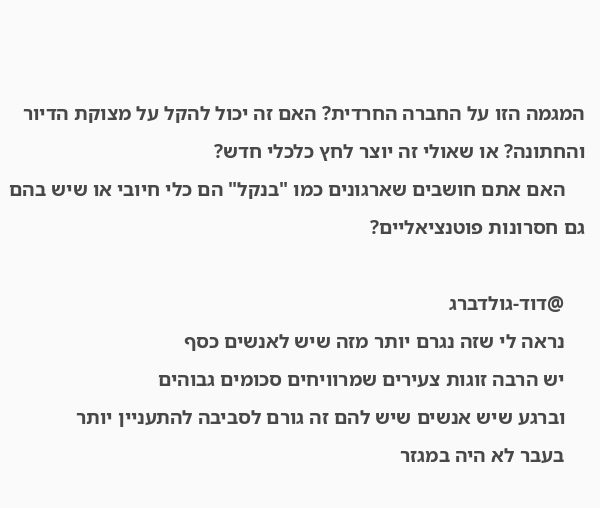המגמה הזו על החברה החרדית? האם זה יכול להקל על מצוקת הדיור והחתונה? או שאולי זה יוצר לחץ כלכלי חדש?
    האם אתם חושבים שארגונים כמו "בנקל" הם כלי חיובי או שיש בהם גם חסרונות פוטנציאליים?

    @דוד-גולדברג
    נראה לי שזה נגרם יותר מזה שיש לאנשים כסף
    יש הרבה זוגות צעירים שמרוויחים סכומים גבוהים
    וברגע שיש אנשים שיש להם זה גורם לסביבה להתעניין יותר
    בעבר לא היה במגזר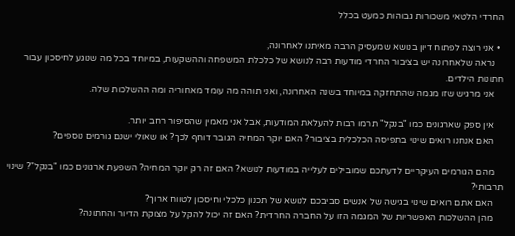החרדי הלטאי משכורות גבוהות כמעט בכלל

  • אני רוצה לפתוח דיון בנושא שמעסיק הרבה מאיתנו לאחרונה,
    נראה שלאחרונה יש בציבור החרדי מודעות רבה לנושא של כלכלת המשפחה וההשקעות, במיוחד בכל מה שנוגע לחיסכון עבור חתונות הילדים.
    אני מרגיש שזו מגמה שהתחזקה במיוחד בשנה האחרונה, ואני תוהה מה עומד מאחוריה ומה ההשלכות שלה.

    אין ספק שארגונים כמו "בנקל" תרמו רבות להעלאת המודעות, אבל אני מאמין שהסיפור רחב יותר.
    האם אנחנו רואים שינוי בתפיסה הכלכלית בציבור? האם יוקר המחיה הגובר דוחף לכך? או שאולי ישנם גורמים נוספים?

    מהם הגורמים העיקריים לדעתכם שמובילים לעלייה במודעות לנושא? האם זה רק יוקר המחיה? השפעת ארגונים כמו "בנקל"? שינוי תרבותי?
    האם אתם רואים שינוי בגישה של אנשים סביבכם לנושא של תכנון כלכלי וחיסכון לטווח ארוך?
    מהן ההשלכות האפשריות של המגמה הזו על החברה החרדית? האם זה יכול להקל על מצוקת הדיור והחתונה?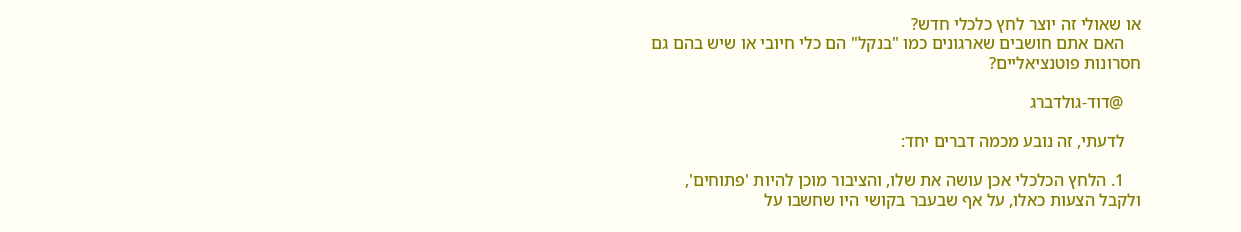או שאולי זה יוצר לחץ כלכלי חדש?
    האם אתם חושבים שארגונים כמו "בנקל" הם כלי חיובי או שיש בהם גם חסרונות פוטנציאליים?

    @דוד-גולדברג

    לדעתי, זה נובע מכמה דברים יחד:

    1. הלחץ הכלכלי אכן עושה את שלו, והציבור מוכן להיות 'פתוחים', ולקבל הצעות כאלו, על אף שבעבר בקושי היו שחשבו על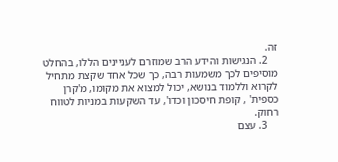זה.
    2. הנגישות והידע הרב שמוזרם לעניינים הללו, בהחלט מוסיפים לכך משמעות רבה, כך שכל אחד שקצת מתחיל לקרוא וללמוד בנושא, יכול למצוא את מקומו, מ'קרן כספית' , קופת חיסכון וכדו', עד השקעות במניות לטווח רחוק.
    3. עצם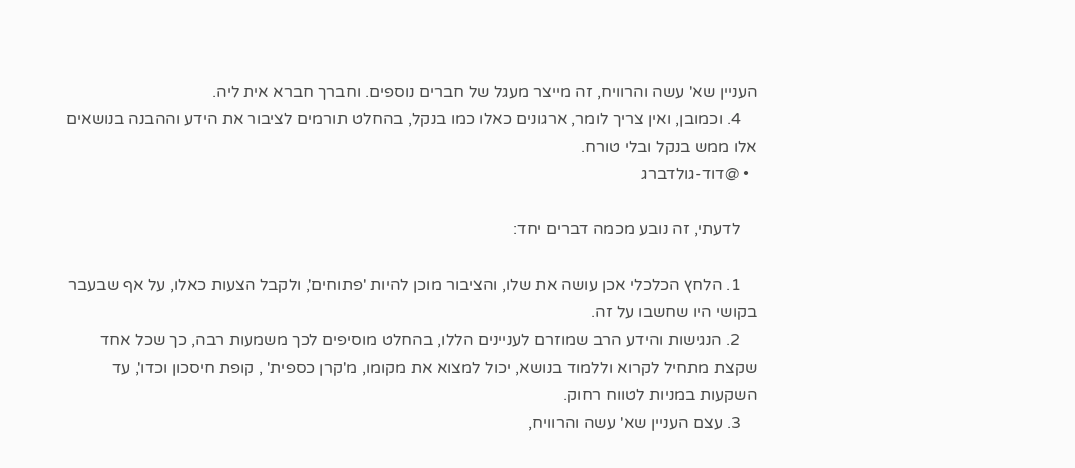העניין שא' עשה והרוויח, זה מייצר מעגל של חברים נוספים. וחברך חברא אית ליה.
    4. וכמובן, ואין צריך לומר, ארגונים כאלו כמו בנקל, בהחלט תורמים לציבור את הידע וההבנה בנושאים אלו ממש בנקל ובלי טורח.
  • @דוד-גולדברג

    לדעתי, זה נובע מכמה דברים יחד:

    1. הלחץ הכלכלי אכן עושה את שלו, והציבור מוכן להיות 'פתוחים', ולקבל הצעות כאלו, על אף שבעבר בקושי היו שחשבו על זה.
    2. הנגישות והידע הרב שמוזרם לעניינים הללו, בהחלט מוסיפים לכך משמעות רבה, כך שכל אחד שקצת מתחיל לקרוא וללמוד בנושא, יכול למצוא את מקומו, מ'קרן כספית' , קופת חיסכון וכדו', עד השקעות במניות לטווח רחוק.
    3. עצם העניין שא' עשה והרוויח,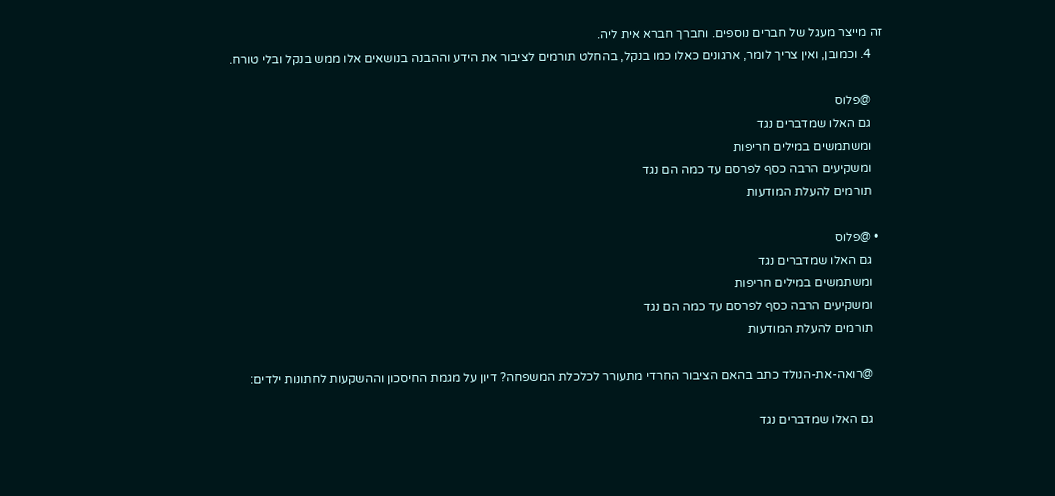זה מייצר מעגל של חברים נוספים. וחברך חברא אית ליה.
    4. וכמובן, ואין צריך לומר, ארגונים כאלו כמו בנקל, בהחלט תורמים לציבור את הידע וההבנה בנושאים אלו ממש בנקל ובלי טורח.

    @פלוס
    גם האלו שמדברים נגד
    ומשתמשים במילים חריפות
    ומשקיעים הרבה כסף לפרסם עד כמה הם נגד
    תורמים להעלת המודעות

  • @פלוס
    גם האלו שמדברים נגד
    ומשתמשים במילים חריפות
    ומשקיעים הרבה כסף לפרסם עד כמה הם נגד
    תורמים להעלת המודעות

    @רואה-את-הנולד כתב בהאם הציבור החרדי מתעורר לכלכלת המשפחה? דיון על מגמת החיסכון וההשקעות לחתונות ילדים:

    גם האלו שמדברים נגד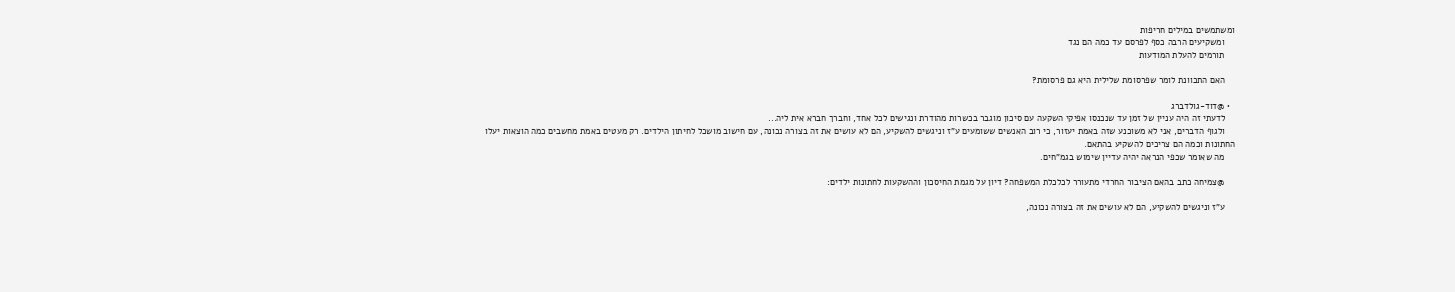ומשתמשים במילים חריפות
    ומשקיעים הרבה כסף לפרסם עד כמה הם נגד
    תורמים להעלת המודעות

    האם התכוונת לומר שפרסומת שלילית היא גם פרסומת?

  • @דוד-גולדברג
    לדעתי זה היה עניין של זמן עד שנכנסו אפיקי השקעה עם סיכון מוגבר בכשרות מהודרת ונגישים לכל אחד, וחברך חברא אית ליה...
    ולגוף הדברים, אני לא משוכנע שזה באמת יעזור, כי רוב האנשים ששומעים ע"ז וניגשים להשקיע, הם לא עושים את זה בצורה נכונה, עם חישוב מושכל לחיתון הילדים. רק מעטים באמת מחשבים כמה הוצאות יעלו החתונות וכמה הם צריכים להשקיע בהתאם.
    מה שאומר שכפי הנראה יהיה עדיין שימוש בגמ"חים.

    @צמיחה כתב בהאם הציבור החרדי מתעורר לכלכלת המשפחה? דיון על מגמת החיסכון וההשקעות לחתונות ילדים:

    ע"ז וניגשים להשקיע, הם לא עושים את זה בצורה נכונה,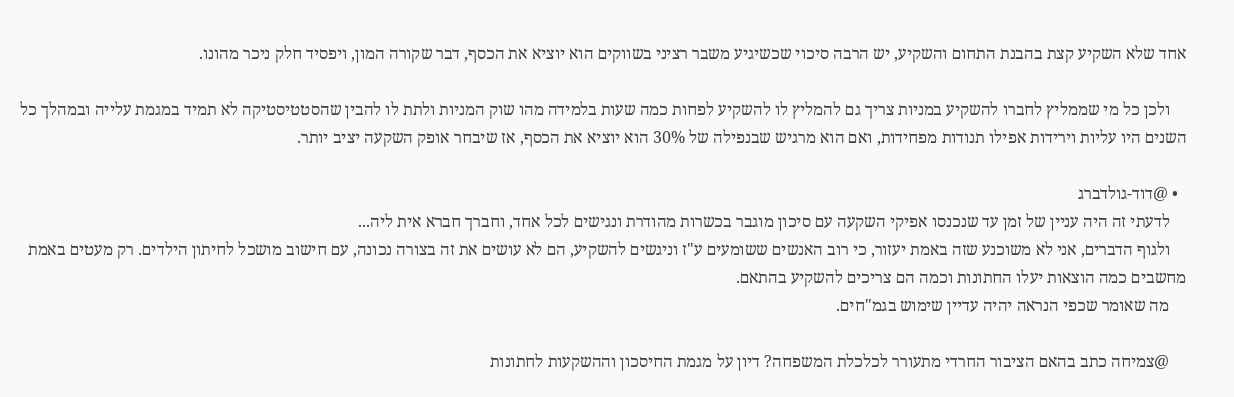אחד שלא השקיע קצת בהבנת התחום והשקיע, יש הרבה סיכוי שכשיגיע משבר רציני בשווקים הוא יוציא את הכסף, דבר שקורה המון, ויפסיד חלק ניכר מהונו.

    ולכן כל מי שממליץ לחברו להשקיע במניות צריך גם להמליץ לו להשקיע לפחות כמה שעות בלמידה מהו שוק המניות ולתת לו להבין שהסטטיסטיקה לא תמיד במגמת עלייה ובמהלך כל השנים היו עליות וירידות אפילו תנודות מפחידות, ואם הוא מרגיש שבנפילה של 30% הוא יוציא את הכסף, אז שיבחר אופק השקעה יציב יותר.

  • @דוד-גולדברג
    לדעתי זה היה עניין של זמן עד שנכנסו אפיקי השקעה עם סיכון מוגבר בכשרות מהודרת ונגישים לכל אחד, וחברך חברא אית ליה...
    ולגוף הדברים, אני לא משוכנע שזה באמת יעזור, כי רוב האנשים ששומעים ע"ז וניגשים להשקיע, הם לא עושים את זה בצורה נכונה, עם חישוב מושכל לחיתון הילדים. רק מעטים באמת מחשבים כמה הוצאות יעלו החתונות וכמה הם צריכים להשקיע בהתאם.
    מה שאומר שכפי הנראה יהיה עדיין שימוש בגמ"חים.

    @צמיחה כתב בהאם הציבור החרדי מתעורר לכלכלת המשפחה? דיון על מגמת החיסכון וההשקעות לחתונות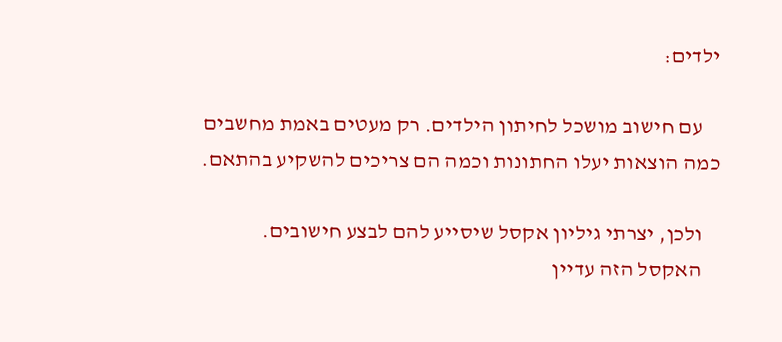ילדים:

    עם חישוב מושכל לחיתון הילדים. רק מעטים באמת מחשבים כמה הוצאות יעלו החתונות וכמה הם צריכים להשקיע בהתאם.

    ולכן, יצרתי גיליון אקסל שיסייע להם לבצע חישובים.
    האקסל הזה עדיין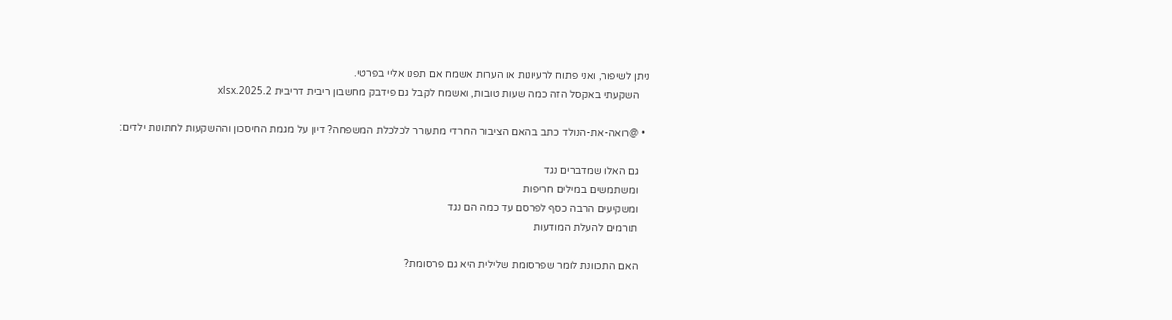ניתן לשיפור, ואני פתוח לרעיונות או הערות אשמח אם תפנו אליי בפרטי.
    השקעתי באקסל הזה כמה שעות טובות, ואשמח לקבל גם פידבק מחשבון ריבית דריבית 2025.2.xlsx

  • @רואה-את-הנולד כתב בהאם הציבור החרדי מתעורר לכלכלת המשפחה? דיון על מגמת החיסכון וההשקעות לחתונות ילדים:

    גם האלו שמדברים נגד
    ומשתמשים במילים חריפות
    ומשקיעים הרבה כסף לפרסם עד כמה הם נגד
    תורמים להעלת המודעות

    האם התכוונת לומר שפרסומת שלילית היא גם פרסומת?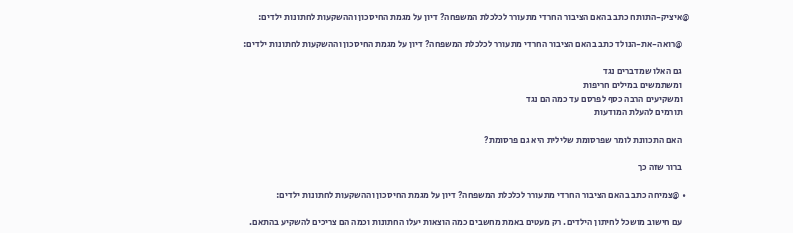@איציק-התותח כתב בהאם הציבור החרדי מתעורר לכלכלת המשפחה? דיון על מגמת החיסכון וההשקעות לחתונות ילדים:

    @רואה-את-הנולד כתב בהאם הציבור החרדי מתעורר לכלכלת המשפחה? דיון על מגמת החיסכון וההשקעות לחתונות ילדים:

    גם האלו שמדברים נגד
    ומשתמשים במילים חריפות
    ומשקיעים הרבה כסף לפרסם עד כמה הם נגד
    תורמים להעלת המודעות

    האם התכוונת לומר שפרסומת שלילית היא גם פרסומת?

    ברור שזה כך

  • @צמיחה כתב בהאם הציבור החרדי מתעורר לכלכלת המשפחה? דיון על מגמת החיסכון וההשקעות לחתונות ילדים:

    עם חישוב מושכל לחיתון הילדים. רק מעטים באמת מחשבים כמה הוצאות יעלו החתונות וכמה הם צריכים להשקיע בהתאם.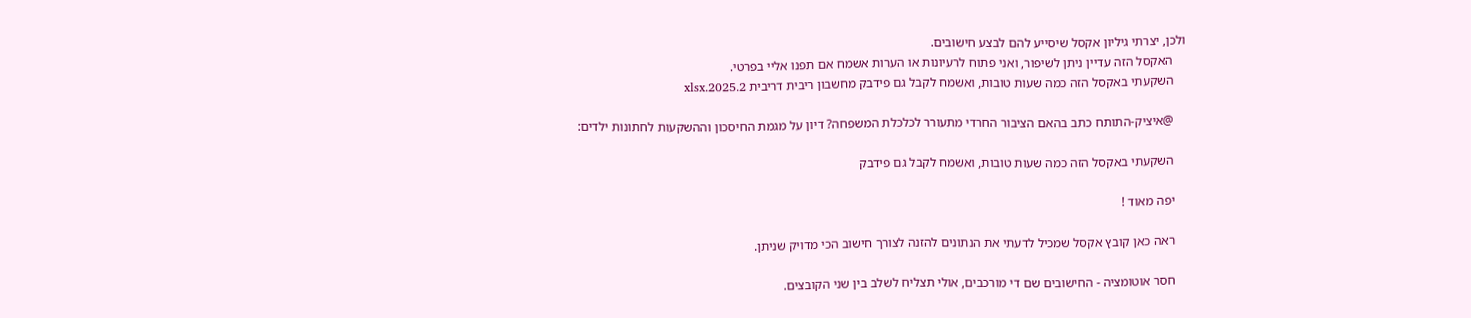ולכן, יצרתי גיליון אקסל שיסייע להם לבצע חישובים.
    האקסל הזה עדיין ניתן לשיפור, ואני פתוח לרעיונות או הערות אשמח אם תפנו אליי בפרטי.
    השקעתי באקסל הזה כמה שעות טובות, ואשמח לקבל גם פידבק מחשבון ריבית דריבית 2025.2.xlsx

    @איציק-התותח כתב בהאם הציבור החרדי מתעורר לכלכלת המשפחה? דיון על מגמת החיסכון וההשקעות לחתונות ילדים:

    השקעתי באקסל הזה כמה שעות טובות, ואשמח לקבל גם פידבק

    יפה מאוד !

    ראה כאן קובץ אקסל שמכיל לדעתי את הנתונים להזנה לצורך חישוב הכי מדויק שניתן.

    חסר אוטומציה - החישובים שם די מורכבים, אולי תצליח לשלב בין שני הקובצים.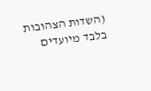(השדות הצהובות בלבד מיועדים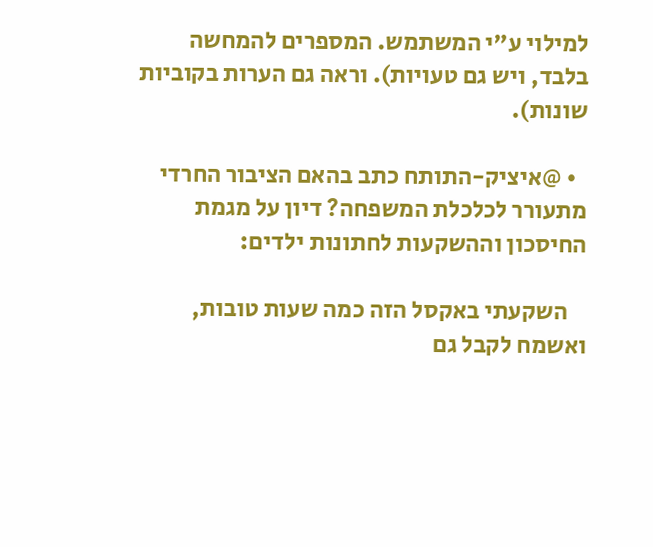למילוי ע"י המשתמש. המספרים להמחשה בלבד, ויש גם טעויות). וראה גם הערות בקוביות שונות).

  • @איציק-התותח כתב בהאם הציבור החרדי מתעורר לכלכלת המשפחה? דיון על מגמת החיסכון וההשקעות לחתונות ילדים:

    השקעתי באקסל הזה כמה שעות טובות, ואשמח לקבל גם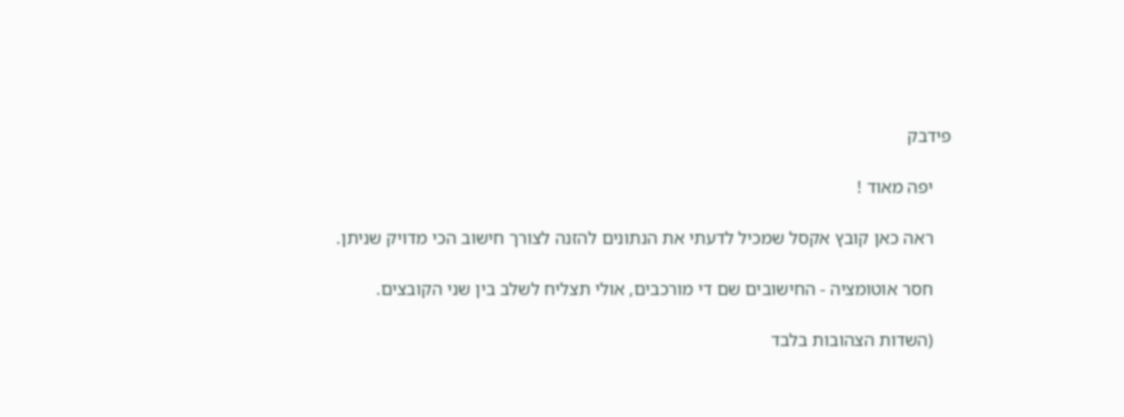פידבק

    יפה מאוד !

    ראה כאן קובץ אקסל שמכיל לדעתי את הנתונים להזנה לצורך חישוב הכי מדויק שניתן.

    חסר אוטומציה - החישובים שם די מורכבים, אולי תצליח לשלב בין שני הקובצים.

    (השדות הצהובות בלבד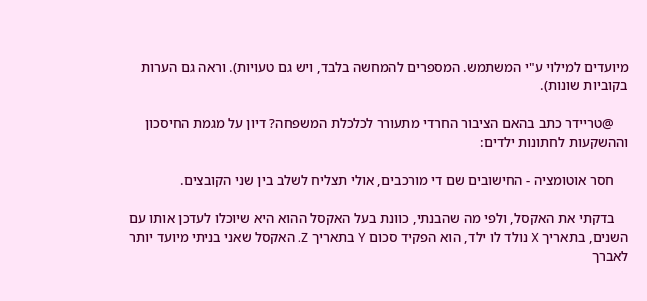מיועדים למילוי ע"י המשתמש. המספרים להמחשה בלבד, ויש גם טעויות). וראה גם הערות בקוביות שונות).

    @טריידר כתב בהאם הציבור החרדי מתעורר לכלכלת המשפחה? דיון על מגמת החיסכון וההשקעות לחתונות ילדים:

    חסר אוטומציה - החישובים שם די מורכבים, אולי תצליח לשלב בין שני הקובצים.

    בדקתי את האקסל, ולפי מה שהבנתי, כוונת בעל האקסל ההוא היא שיוכלו לעדכן אותו עם השנים, בתאריך X נולד לו ילד, הוא הפקיד סכום Y בתאריך Z. האקסל שאני בניתי מיועד יותר לאברך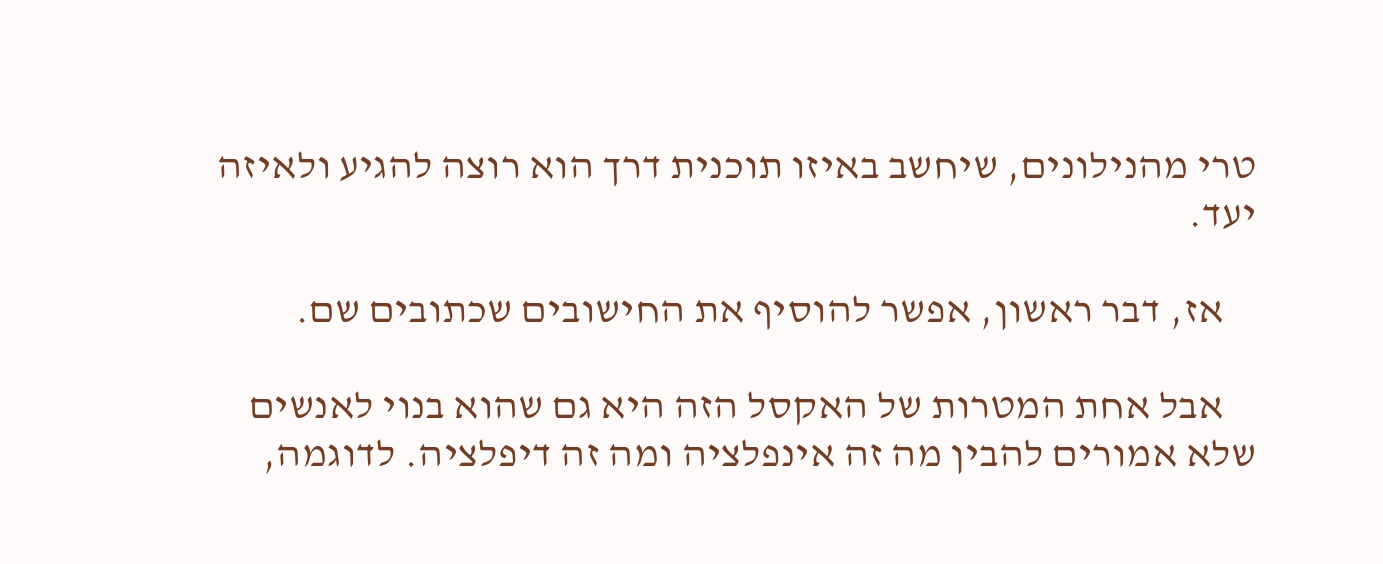טרי מהנילונים, שיחשב באיזו תוכנית דרך הוא רוצה להגיע ולאיזה יעד.

    אז, דבר ראשון, אפשר להוסיף את החישובים שכתובים שם.

    אבל אחת המטרות של האקסל הזה היא גם שהוא בנוי לאנשים שלא אמורים להבין מה זה אינפלציה ומה זה דיפלציה. לדוגמה,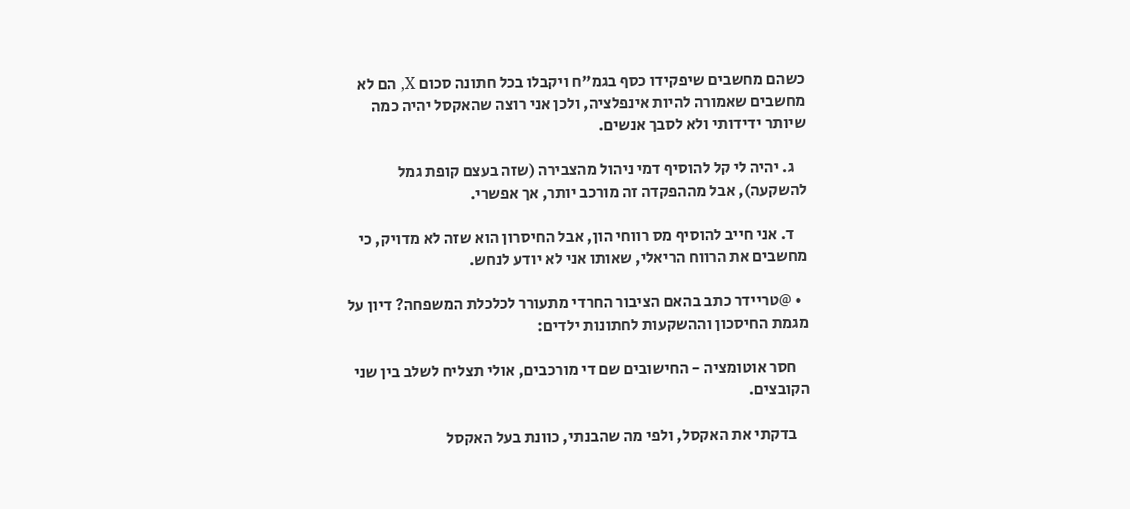כשהם מחשבים שיפקידו כסף בגמ"ח ויקבלו בכל חתונה סכום X, הם לא מחשבים שאמורה להיות אינפלציה, ולכן אני רוצה שהאקסל יהיה כמה שיותר ידידותי ולא לסבך אנשים.

    ג. יהיה לי קל להוסיף דמי ניהול מהצבירה (שזה בעצם קופת גמל להשקעה), אבל מההפקדה זה מורכב יותר, אך אפשרי.

    ד. אני חייב להוסיף מס רווחי הון, אבל החיסרון הוא שזה לא מדויק, כי מחשבים את הרווח הריאלי, שאותו אני לא יודע לנחש.

  • @טריידר כתב בהאם הציבור החרדי מתעורר לכלכלת המשפחה? דיון על מגמת החיסכון וההשקעות לחתונות ילדים:

    חסר אוטומציה - החישובים שם די מורכבים, אולי תצליח לשלב בין שני הקובצים.

    בדקתי את האקסל, ולפי מה שהבנתי, כוונת בעל האקסל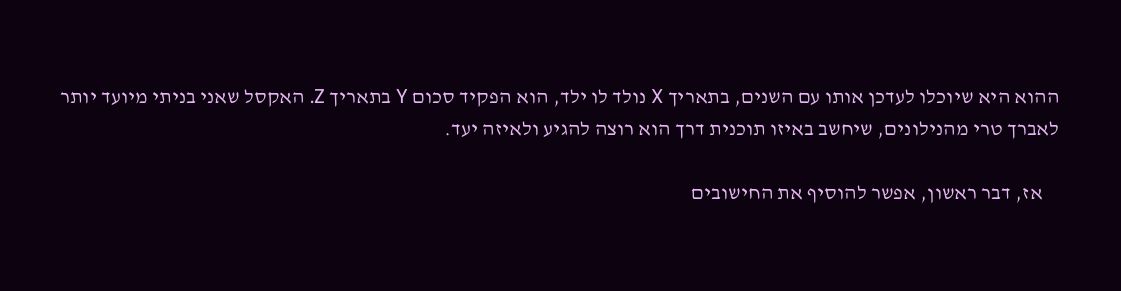ההוא היא שיוכלו לעדכן אותו עם השנים, בתאריך X נולד לו ילד, הוא הפקיד סכום Y בתאריך Z. האקסל שאני בניתי מיועד יותר לאברך טרי מהנילונים, שיחשב באיזו תוכנית דרך הוא רוצה להגיע ולאיזה יעד.

    אז, דבר ראשון, אפשר להוסיף את החישובים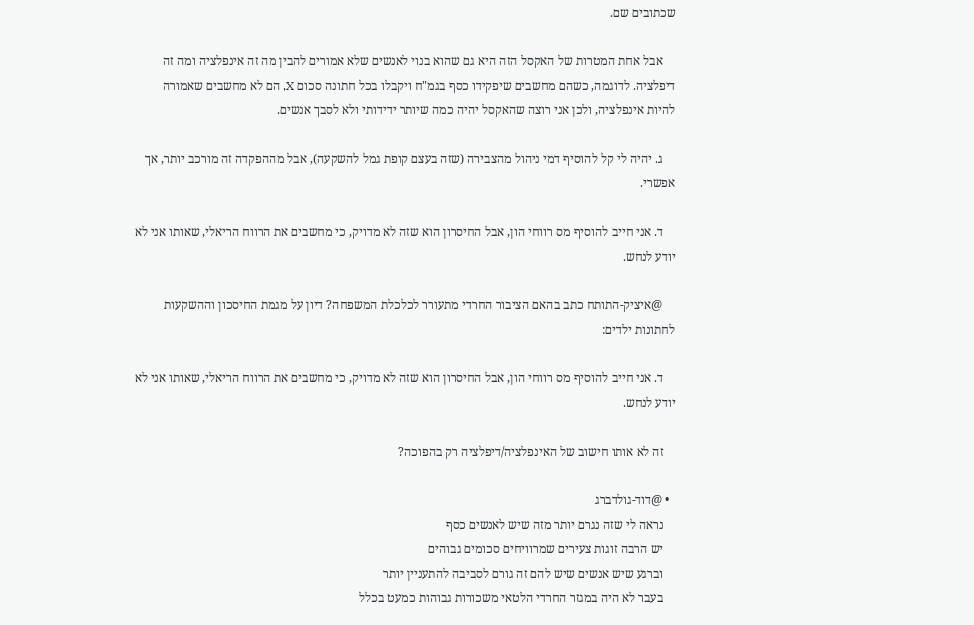שכתובים שם.

    אבל אחת המטרות של האקסל הזה היא גם שהוא בנוי לאנשים שלא אמורים להבין מה זה אינפלציה ומה זה דיפלציה. לדוגמה, כשהם מחשבים שיפקידו כסף בגמ"ח ויקבלו בכל חתונה סכום X, הם לא מחשבים שאמורה להיות אינפלציה, ולכן אני רוצה שהאקסל יהיה כמה שיותר ידידותי ולא לסבך אנשים.

    ג. יהיה לי קל להוסיף דמי ניהול מהצבירה (שזה בעצם קופת גמל להשקעה), אבל מההפקדה זה מורכב יותר, אך אפשרי.

    ד. אני חייב להוסיף מס רווחי הון, אבל החיסרון הוא שזה לא מדויק, כי מחשבים את הרווח הריאלי, שאותו אני לא יודע לנחש.

    @איציק-התותח כתב בהאם הציבור החרדי מתעורר לכלכלת המשפחה? דיון על מגמת החיסכון וההשקעות לחתונות ילדים:

    ד. אני חייב להוסיף מס רווחי הון, אבל החיסרון הוא שזה לא מדויק, כי מחשבים את הרווח הריאלי, שאותו אני לא יודע לנחש.

    זה לא אותו חישוב של האינפלציה/דיפלציה רק בהפוכה?

  • @דוד-גולדברג
    נראה לי שזה נגרם יותר מזה שיש לאנשים כסף
    יש הרבה זוגות צעירים שמרוויחים סכומים גבוהים
    וברגע שיש אנשים שיש להם זה גורם לסביבה להתעניין יותר
    בעבר לא היה במגזר החרדי הלטאי משכורות גבוהות כמעט בכלל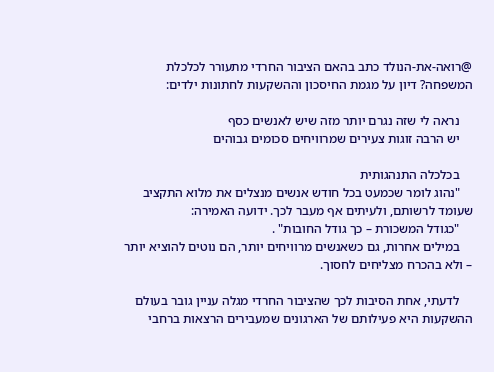@רואה-את-הנולד כתב בהאם הציבור החרדי מתעורר לכלכלת המשפחה? דיון על מגמת החיסכון וההשקעות לחתונות ילדים:

    נראה לי שזה נגרם יותר מזה שיש לאנשים כסף
    יש הרבה זוגות צעירים שמרוויחים סכומים גבוהים

    בכלכלה התנהגותית
    "נהוג לומר שכמעט בכל חודש אנשים מנצלים את מלוא התקציב שעומד לרשותם, ולעיתים אף מעבר לכך. ידועה האמירה:
    "כגודל המשכורת – כך גודל החובות" .
    במילים אחרות, גם כשאנשים מרוויחים יותר, הם נוטים להוציא יותר – ולא בהכרח מצליחים לחסוך.

    לדעתי, אחת הסיבות לכך שהציבור החרדי מגלה עניין גובר בעולם ההשקעות היא פעילותם של הארגונים שמעבירים הרצאות ברחבי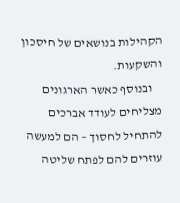הקהילות בנושאים של חיסכון והשקעות.
    ובנוסף כאשר הארגונים מצליחים לעודד אברכים להתחיל לחסוך – הם למעשה עוזרים להם לפתח שליטה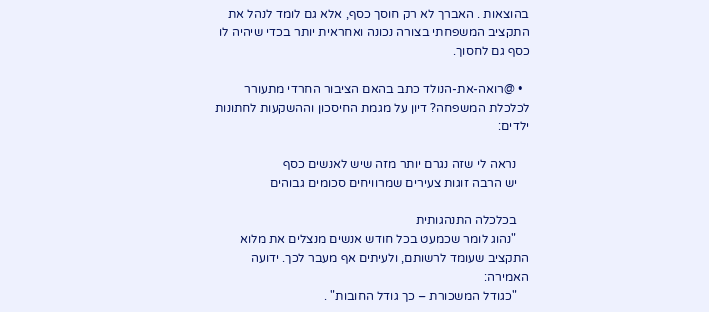בהוצאות . האברך לא רק חוסך כסף, אלא גם לומד לנהל את התקציב המשפחתי בצורה נכונה ואחראית יותר בכדי שיהיה לו כסף גם לחסוך.

  • @רואה-את-הנולד כתב בהאם הציבור החרדי מתעורר לכלכלת המשפחה? דיון על מגמת החיסכון וההשקעות לחתונות ילדים:

    נראה לי שזה נגרם יותר מזה שיש לאנשים כסף
    יש הרבה זוגות צעירים שמרוויחים סכומים גבוהים

    בכלכלה התנהגותית
    "נהוג לומר שכמעט בכל חודש אנשים מנצלים את מלוא התקציב שעומד לרשותם, ולעיתים אף מעבר לכך. ידועה האמירה:
    "כגודל המשכורת – כך גודל החובות" .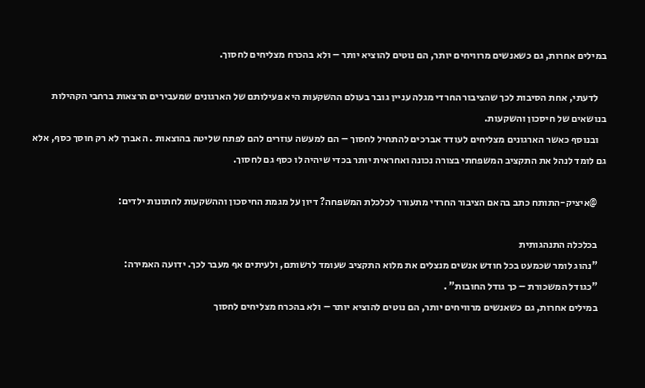במילים אחרות, גם כשאנשים מרוויחים יותר, הם נוטים להוציא יותר – ולא בהכרח מצליחים לחסוך.

    לדעתי, אחת הסיבות לכך שהציבור החרדי מגלה עניין גובר בעולם ההשקעות היא פעילותם של הארגונים שמעבירים הרצאות ברחבי הקהילות בנושאים של חיסכון והשקעות.
    ובנוסף כאשר הארגונים מצליחים לעודד אברכים להתחיל לחסוך – הם למעשה עוזרים להם לפתח שליטה בהוצאות . האברך לא רק חוסך כסף, אלא גם לומד לנהל את התקציב המשפחתי בצורה נכונה ואחראית יותר בכדי שיהיה לו כסף גם לחסוך.

    @איציק-התותח כתב בהאם הציבור החרדי מתעורר לכלכלת המשפחה? דיון על מגמת החיסכון וההשקעות לחתונות ילדים:

    בכלכלה התנהגותית
    "נהוג לומר שכמעט בכל חודש אנשים מנצלים את מלוא התקציב שעומד לרשותם, ולעיתים אף מעבר לכך. ידועה האמירה:
    "כגודל המשכורת – כך גודל החובות" .
    במילים אחרות, גם כשאנשים מרוויחים יותר, הם נוטים להוציא יותר – ולא בהכרח מצליחים לחסוך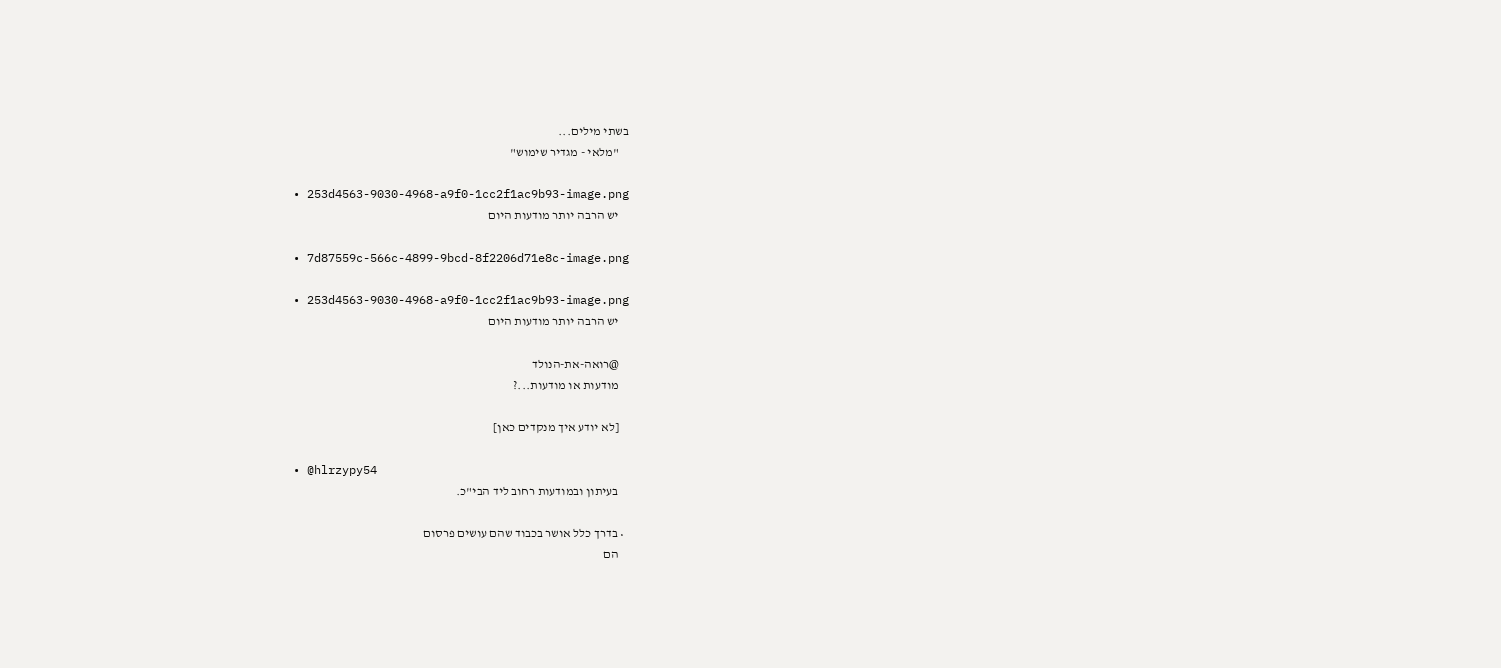בשתי מילים...
    "מלאי - מגדיר שימוש"

  • 253d4563-9030-4968-a9f0-1cc2f1ac9b93-image.png
    יש הרבה יותר מודעות היום

  • 7d87559c-566c-4899-9bcd-8f2206d71e8c-image.png

  • 253d4563-9030-4968-a9f0-1cc2f1ac9b93-image.png
    יש הרבה יותר מודעות היום

    @רואה-את-הנולד
    מודעות או מודעות...?

    [לא יודע איך מנקדים כאן]

  • @hlrzypy54
    בעיתון ובמודעות רחוב ליד הבי"כ.

  • בדרך כלל אושר בכבוד שהם עושים פרסום
    הם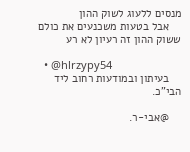מנסים ללעוג לשוק ההון
    אבל בטעות משכנעים את כולם ששוק ההון זה רעיון לא רע

  • @hlrzypy54
    בעיתון ובמודעות רחוב ליד הבי"כ.

    @אבי-ר.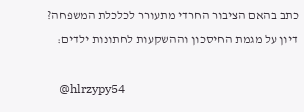כתב בהאם הציבור החרדי מתעורר לכלכלת המשפחה? דיון על מגמת החיסכון וההשקעות לחתונות ילדים:

    @hlrzypy54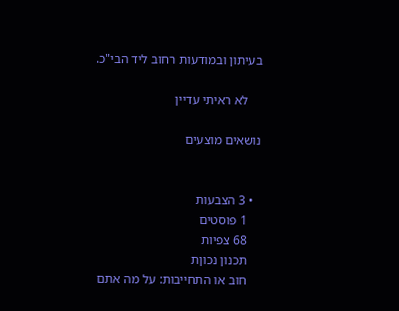בעיתון ובמודעות רחוב ליד הבי"כ.

    לא ראיתי עדיין

נושאים מוצעים


  • 3 הצבעות
    1 פוסטים
    68 צפיות
    תכנון נכוןת
    חוב או התחייבות: על מה אתם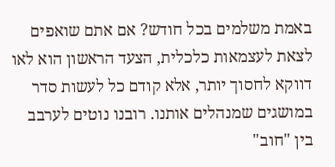באמת משלמים בכל חודש? אם אתם שואפים לצאת לעצמאות כלכלית, הצעד הראשון הוא לאו דווקא לחסוך יותר, אלא קודם כל לעשות סדר במושגים שמנהלים אותנו. רובנו נוטים לערבב בין "חוב"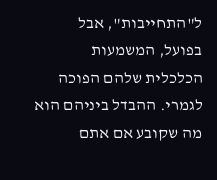ל"התחייבות", אבל בפועל, המשמעות הכלכלית שלהם הפוכה לגמרי. ההבדל ביניהם הוא מה שקובע אם אתם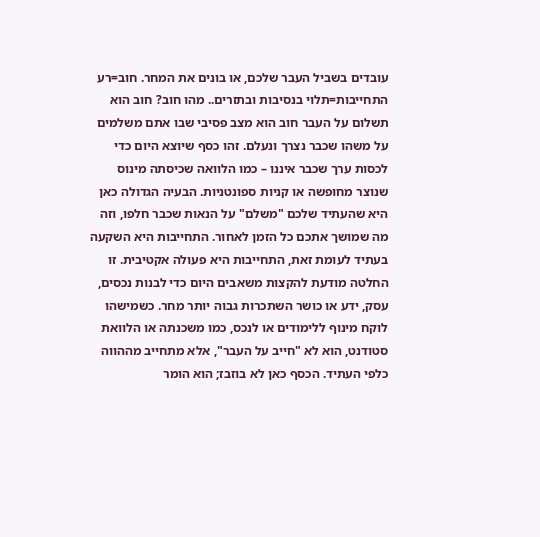עובדים בשביל העבר שלכם, או בונים את המחר. חוב=רע התחייבות=תלוי בנסיבות ובתזרים.. מהו חוב? חוב הוא תשלום על העבר חוב הוא מצב פסיבי שבו אתם משלמים על משהו שכבר נצרך ונעלם. זהו כסף שיוצא היום כדי לכסות ערך שכבר איננו – כמו הלוואה שכיסתה מינוס שנוצר מחופשה או קניות ספונטניות. הבעיה הגדולה כאן היא שהעתיד שלכם "משלם" על הנאות שכבר חלפו, וזה מה שמושך אתכם כל הזמן לאחור. התחייבות היא השקעה בעתיד לעומת זאת, התחייבות היא פעולה אקטיבית. זו החלטה מודעת להקצות משאבים היום כדי לבנות נכסים, עסק, ידע או כושר השתכרות גבוה יותר מחר. כשמישהו לוקח מינוף ללימודים או לנכס, כמו משכנתה או הלוואת סטודנט, הוא לא "חייב על העבר", אלא מתחייב מההווה כלפי העתיד. הכסף כאן לא בוזבז; הוא הומר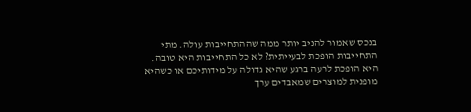בנכס שאמור להניב יותר ממה שההתחייבות עולה. מתי התחייבות הופכת לבעייתית? לא כל התחייבות היא טובה. היא הופכת לרעה ברגע שהיא גדולה על מידותיכם או כשהיא מופנית למוצרים שמאבדים ערך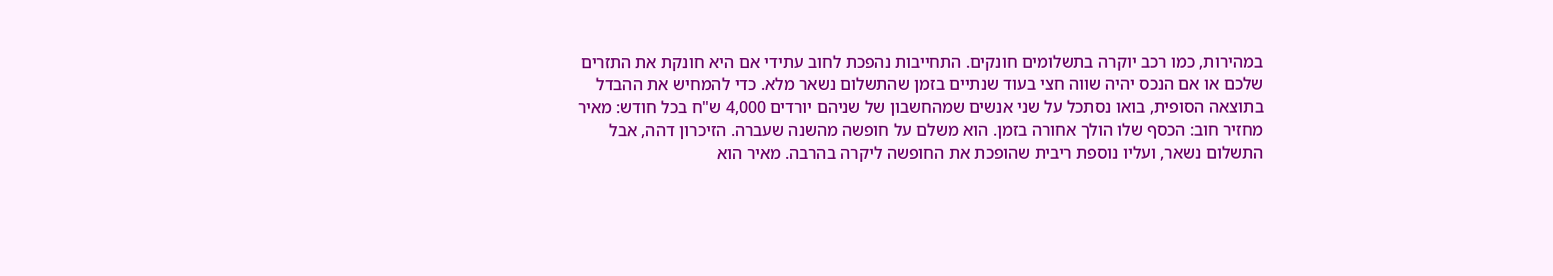במהירות, כמו רכב יוקרה בתשלומים חונקים. התחייבות נהפכת לחוב עתידי אם היא חונקת את התזרים שלכם או אם הנכס יהיה שווה חצי בעוד שנתיים בזמן שהתשלום נשאר מלא. כדי להמחיש את ההבדל בתוצאה הסופית, בואו נסתכל על שני אנשים שמהחשבון של שניהם יורדים 4,000 ש"ח בכל חודש: מאיר מחזיר חוב: הכסף שלו הולך אחורה בזמן. הוא משלם על חופשה מהשנה שעברה. הזיכרון דהה, אבל התשלום נשאר, ועליו נוספת ריבית שהופכת את החופשה ליקרה בהרבה. מאיר הוא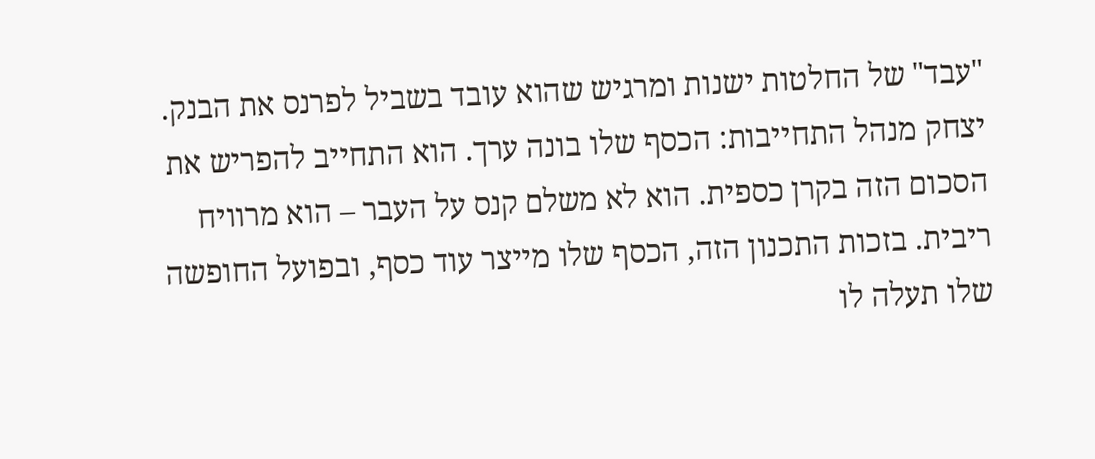"עבד" של החלטות ישנות ומרגיש שהוא עובד בשביל לפרנס את הבנק. יצחק מנהל התחייבות: הכסף שלו בונה ערך. הוא התחייב להפריש את הסכום הזה בקרן כספית. הוא לא משלם קנס על העבר – הוא מרוויח ריבית. בזכות התכנון הזה, הכסף שלו מייצר עוד כסף, ובפועל החופשה שלו תעלה לו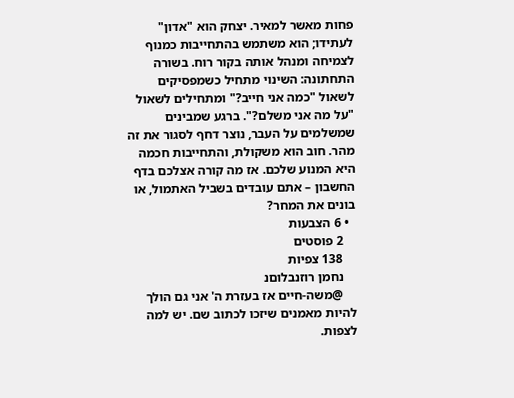פחות מאשר למאיר. יצחק הוא "אדון" לעתידו; הוא משתמש בהתחייבות כמנוף לצמיחה ומנהל אותה בקור רוח. בשורה התחתונה: השינוי מתחיל כשמפסיקים לשאול "כמה אני חייב?" ומתחילים לשאול "על מה אני משלם?". ברגע שמבינים שמשלמים על העבר, נוצר דחף לסגור את זה מהר. חוב הוא משקולת, והתחייבות חכמה היא המנוע שלכם. אז מה קורה אצלכם בדף החשבון – אתם עובדים בשביל האתמול, או בונים את המחר?
  • 6 הצבעות
    2 פוסטים
    138 צפיות
    נחמן רוזנבלוםנ
    @משה-חיים אז בעזרת ה' אני גם הולך להיות מאמנים שיזכו לכתוב שם. יש למה לצפות.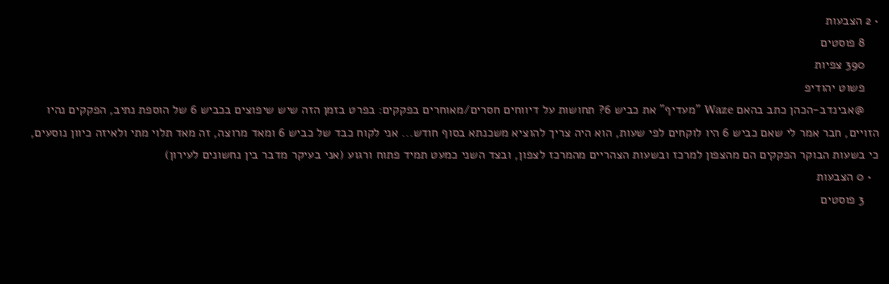• 2 הצבעות
    8 פוסטים
    390 צפיות
    פשוט יהודיפ
    @אבינדב-הכהן כתב בהאם Waze "מעדיף" את כביש 6? תחושות על דיווחים חסרים/מאוחרים בפקקים: בפרט בזמן הזה שיש שיפוצים בכביש 6 של הוספת נתיב, הפקקים נהיו הזויים, חבר אמר לי שאם כביש 6 היו לוקחים לפי שעות, הוא היה צריך להוציא משכנתא בסוף חודש... אני לקוח כבד של כביש 6 ומאד מרוצה, זה מאד תלוי מתי ולאיזה כיוון נוסעים, כי בשעות הבוקר הפקקים הם מהצפון למרכז ובשעות הצהריים מהמרכז לצפון, ובצד השני כמעט תמיד פתוח ורגוע (אני בעיקר מדבר בין נחשונים לעירון)
  • 0 הצבעות
    3 פוסטים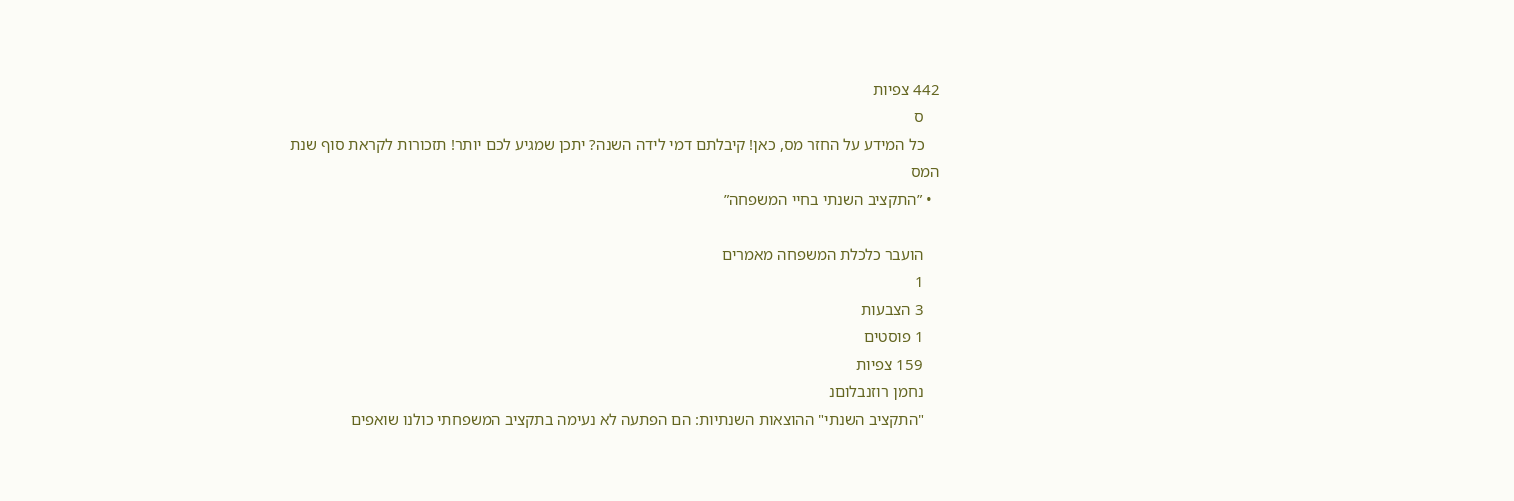442 צפיות
    ס
    כל המידע על החזר מס, כאן! קיבלתם דמי לידה השנה? יתכן שמגיע לכם יותר! תזכורות לקראת סוף שנת המס
  • ”התקציב השנתי בחיי המשפחה”

    הועבר כלכלת המשפחה מאמרים
    1
    3 הצבעות
    1 פוסטים
    159 צפיות
    נחמן רוזנבלוםנ
    "התקציב השנתי" ההוצאות השנתיות: הם הפתעה לא נעימה בתקציב המשפחתי כולנו שואפים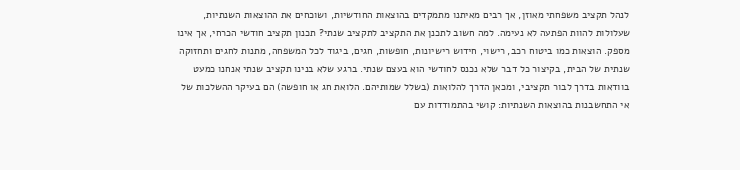לנהל תקציב משפחתי מאוזן, אך רבים מאיתנו מתמקדים בהוצאות החודשיות, ושוכחים את ההוצאות השנתיות, שעלולות להוות הפתעה לא נעימה. למה חשוב לתכנן את התקציב לתקציב שנתי? תכנון תקציב חודשי הכרחי, אך אינו מספק. הוצאות כמו ביטוח רכב, רישוי, חידוש רישיונות, חופשות, חגים, ביגוד לכל המשפחה, מתנות לחגים ותחזוקה שנתית של הבית, בקיצור כל דבר שלא נכנס לחודשי הוא בעצם שנתי. ברגע שלא בנינו תקציב שנתי אנחנו כמעט בוודאות בדרך לבור תקציבי, ומכאן הדרך להלואות (בשלל שמותיהם. הלואת חג או חופשה) הם בעיקר ההשלכות של אי התחשבנות בהוצאות השנתיות: קושי בהתמודדות עם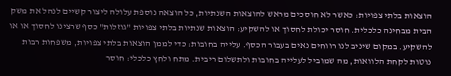הוצאות בלתי צפויות: כאשר לא חוסכים מראש להוצאות השנתיות, כל הוצאה נוספת עלולה ליצור קשיים לנהל את משק הבית מבחינה כלכלית. חוסר יכולת לחסוך או להשקיע: הוצאות שנתיות בלתי צפויות "גוזלות" כסף שרצינו לחסוך או או להשקיע. במקום שיניב לנו רווחים נאים בעבור הכסף. עלייה בחובות: כדי לממן הוצאות בלתי צפויות, משפחות רבות נוטות לקחת הלוואות, מה שמוביל לעלייה בחובות ולתשלום ריבית. מתח ולחץ כלכלי: חוסר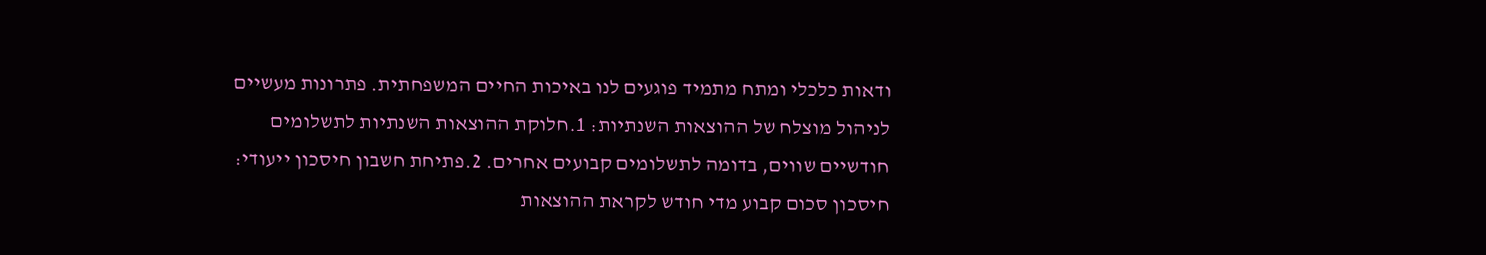ודאות כלכלי ומתח מתמיד פוגעים לנו באיכות החיים המשפחתית. פתרונות מעשיים לניהול מוצלח של ההוצאות השנתיות: 1.חלוקת ההוצאות השנתיות לתשלומים חודשיים שווים, בדומה לתשלומים קבועים אחרים. 2.פתיחת חשבון חיסכון ייעודי: חיסכון סכום קבוע מדי חודש לקראת ההוצאות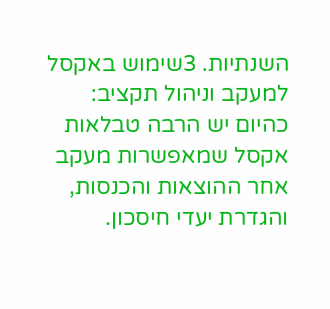השנתיות. 3שימוש באקסל למעקב וניהול תקציב: כהיום יש הרבה טבלאות אקסל שמאפשרות מעקב אחר ההוצאות והכנסות, והגדרת יעדי חיסכון.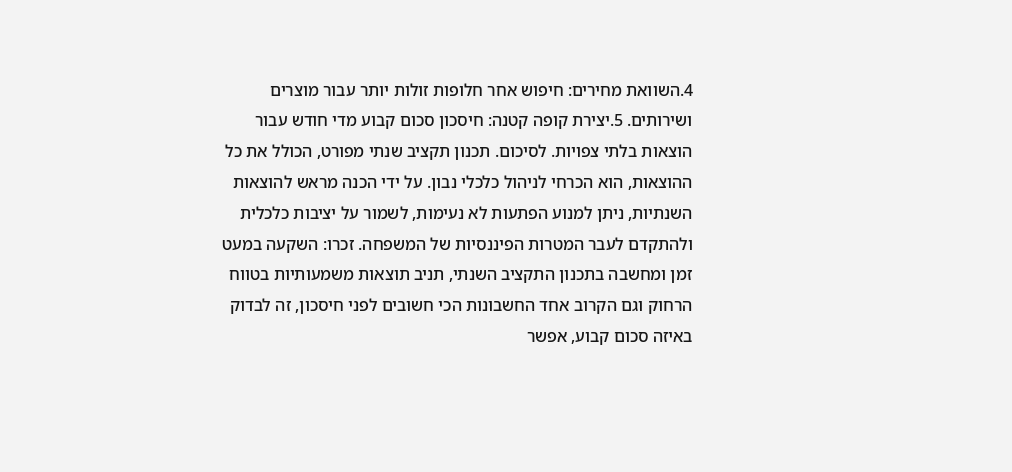4.השוואת מחירים: חיפוש אחר חלופות זולות יותר עבור מוצרים ושירותים. 5.יצירת קופה קטנה: חיסכון סכום קבוע מדי חודש עבור הוצאות בלתי צפויות. לסיכום. תכנון תקציב שנתי מפורט, הכולל את כל ההוצאות, הוא הכרחי לניהול כלכלי נבון. על ידי הכנה מראש להוצאות השנתיות, ניתן למנוע הפתעות לא נעימות, לשמור על יציבות כלכלית ולהתקדם לעבר המטרות הפיננסיות של המשפחה. זכרו: השקעה במעט זמן ומחשבה בתכנון התקציב השנתי, תניב תוצאות משמעותיות בטווח הרחוק וגם הקרוב אחד החשבונות הכי חשובים לפני חיסכון, זה לבדוק באיזה סכום קבוע, אפשר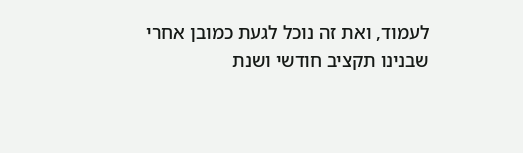לעמוד, ואת זה נוכל לגעת כמובן אחרי שבנינו תקציב חודשי ושנת